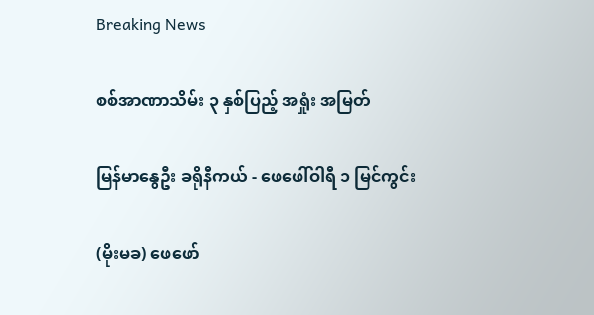Breaking News

စစ်အာဏာသိမ်း ၃ နှစ်ပြည့် အရှုံး အမြတ်

မြန်မာနွေဦး ခရိုနီကယ် - ဖေဖေါ်ဝါရီ ၁ မြင်ကွင်း

(မိုးမခ) ဖေဖော်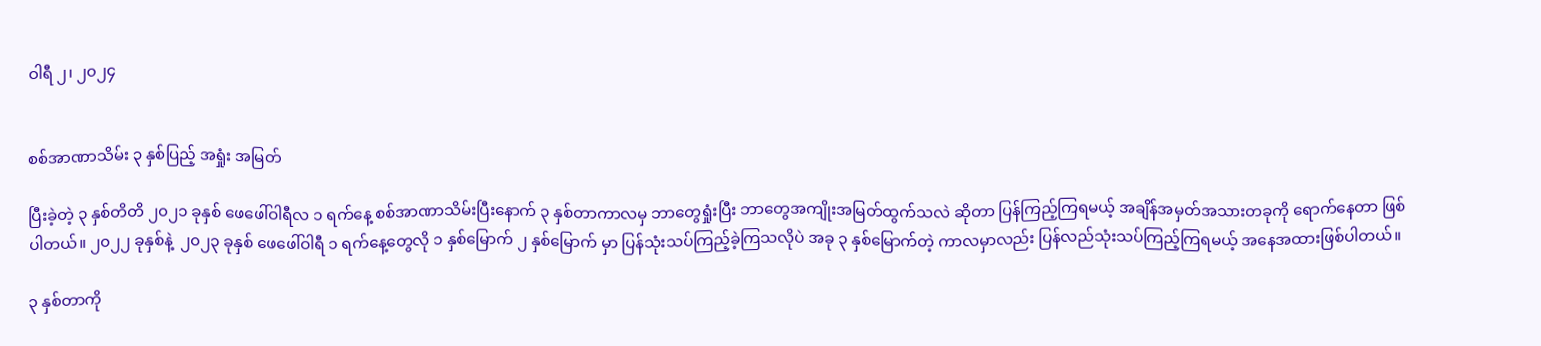ဝါရီ ၂၊ ၂၀၂၄


စစ်အာဏာသိမ်း ၃ နှစ်ပြည့် အရှုံး အမြတ်

ပြီးခဲ့တဲ့ ၃ နှစ်တိတိ ၂၀၂၁ ခုနှစ် ဖေဖေါ်ဝါရီလ ၁ ရက်နေ့ စစ်အာဏာသိမ်းပြီးနောက် ၃ နှစ်တာကာလမှ ဘာတွေရှုံးပြီး ဘာတွေအကျိုးအမြတ်ထွက်သလဲ ဆိုတာ ပြန်ကြည့်ကြရမယ့် အချိန်အမှတ်အသားတခုကို ရောက်နေတာ ဖြစ်ပါတယ်။ ၂၀၂၂ ခုနှစ်နဲ့  ၂၀၂၃ ခုနှစ် ဖေဖေါ်ဝါရီ ၁ ရက်နေ့တွေလို ၁ နှစ်မြောက် ၂ နှစ်မြောက် မှာ ပြန်သုံးသပ်ကြည့်ခဲ့ကြသလိုပဲ အခု ၃ နှစ်မြောက်တဲ့ ကာလမှာလည်း ပြန်လည်သုံးသပ်ကြည့်ကြရမယ့် အနေအထားဖြစ်ပါတယ်။

၃ နှစ်တာကို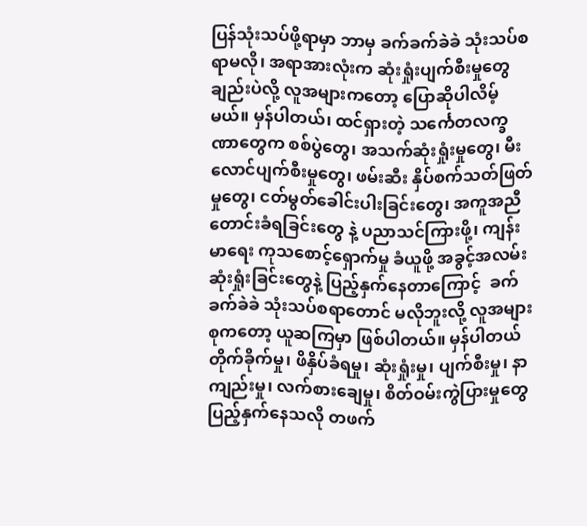ပြန်သုံးသပ်ဖို့ရာမှာ ဘာမှ ခက်ခက်ခဲခဲ သုံးသပ်စရာမလို၊ အရာအားလုံးက ဆုံးရှုံးပျက်စီးမှုတွေချည်းပဲလို့ လူအများကတော့ ပြောဆိုပါလိမ့်မယ်။ မှန်ပါတယ်၊ ထင်ရှားတဲ့ သင်္ကေတလက္ခဏာတွေက စစ်ပွဲတွေ၊ အသက်ဆုံးရှုံးမှုတွေ၊ မီးလောင်ပျက်စီးမှုတွေ၊ ဖမ်းဆီး နှိပ်စက်သတ်ဖြတ်မှုတွေ၊ ငတ်မွတ်ခေါင်းပါးခြင်းတွေ၊ အကူအညီတောင်းခံရခြင်းတွေ နဲ့ ပညာသင်ကြားဖို့၊ ကျန်းမာရေး ကုသစောင့်ရှောက်မှု ခံယူဖို့ အခွင့်အလမ်း ဆုံးရှုံးခြင်းတွေနဲ့ ပြည့်နှက်နေတာကြောင့်  ခက်ခက်ခဲခဲ သုံးသပ်စရာတောင် မလိုဘူးလို့ လူအများစုကတော့ ယူဆကြမှာ ဖြစ်ပါတယ်။ မှန်ပါတယ် တိုက်ခိုက်မှု၊ ဖိနှိပ်ခံရမှု၊ ဆုံးရှုံးမှု၊ ပျက်စီးမှု၊ နာကျည်းမှု၊ လက်စားချေမှု၊ စိတ်ဝမ်းကွဲပြားမှုတွေ ပြည့်နှက်နေသလို တဖက်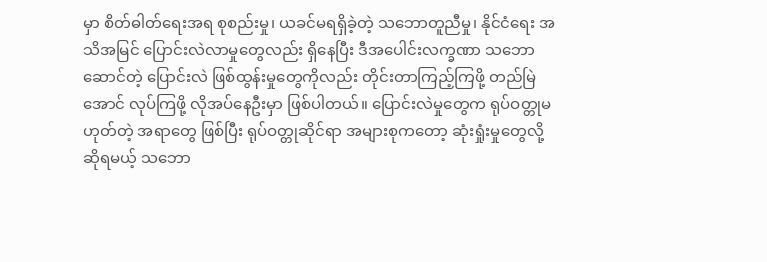မှာ စိတ်ဓါတ်ရေးအရ စုစည်းမှု၊ ယခင်မရရှိခဲ့တဲ့ သဘောတူညီမှု၊ နိုင်ငံရေး အသိအမြင် ပြောင်းလဲလာမှုတွေလည်း ရှိနေပြီး ဒီအပေါင်းလက္ခဏာ သဘောဆောင်တဲ့ ပြောင်းလဲ ဖြစ်ထွန်းမှုတွေကိုလည်း တိုင်းတာကြည့်ကြဖို့ တည်မြဲအောင် လုပ်ကြဖို့ လိုအပ်နေဦးမှာ ဖြစ်ပါတယ်။ ပြောင်းလဲမှုတွေက ရုပ်ဝတ္တုမဟုတ်တဲ့ အရာတွေ ဖြစ်ပြီး ရုပ်ဝတ္တုဆိုင်ရာ အများစုကတော့ ဆုံးရှုံးမှုတွေလို့ ဆိုရမယ့် သဘော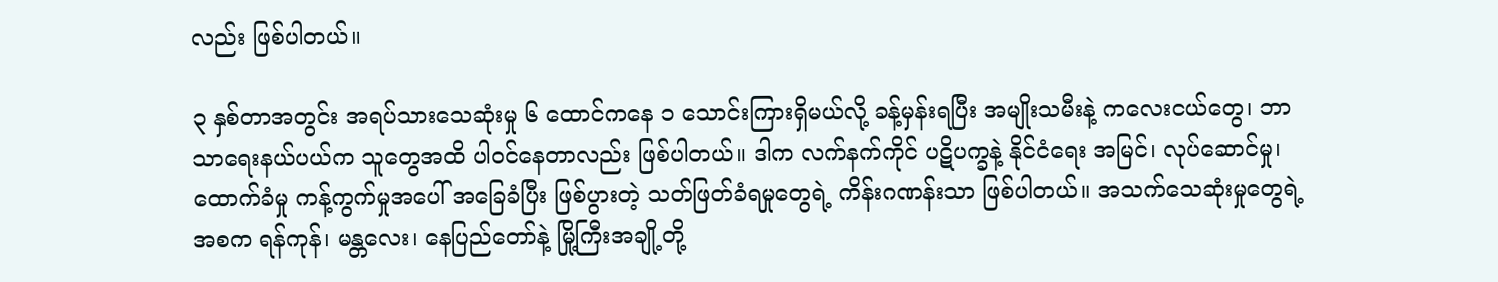လည်း ဖြစ်ပါတယ်။

၃ နှစ်တာအတွင်း အရပ်သားသေဆုံးမှု ၆ ထောင်ကနေ ၁ သောင်းကြားရှိမယ်လို့ ခန့်မှန်းရပြီး အမျိုးသမီးနဲ့ ကလေးငယ်တွေ၊ ဘာသာရေးနယ်ပယ်က သူတွေအထိ ပါဝင်နေတာလည်း ဖြစ်ပါတယ်။ ဒါက လက်နက်ကိုင် ပဋိပက္ခနဲ့ နိုင်ငံရေး အမြင်၊ လုပ်ဆောင်မှု၊ ထောက်ခံမှု ကန့်ကွက်မှုအပေါ် အခြေခံပြီး ဖြစ်ပွားတဲ့ သတ်ဖြတ်ခံရမှုတွေရဲ့ ကိန်းဂဏန်းသာ ဖြစ်ပါတယ်။ အသက်သေဆုံးမှုတွေရဲ့ အစက ရန်ကုန်၊ မန္တလေး၊ နေပြည်တော်နဲ့ မြို့ကြီးအချို့တို့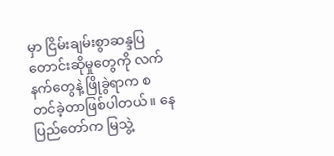မှာ ငြိမ်းချမ်းစွာဆန္ဒပြ တောင်းဆိုမှုတွေကို လက်နက်တွေနဲ့ ဖြိုခွဲရာက စတင်ခဲ့တာဖြစ်ပါတယ်။ နေပြည်တော်က မြသွဲ့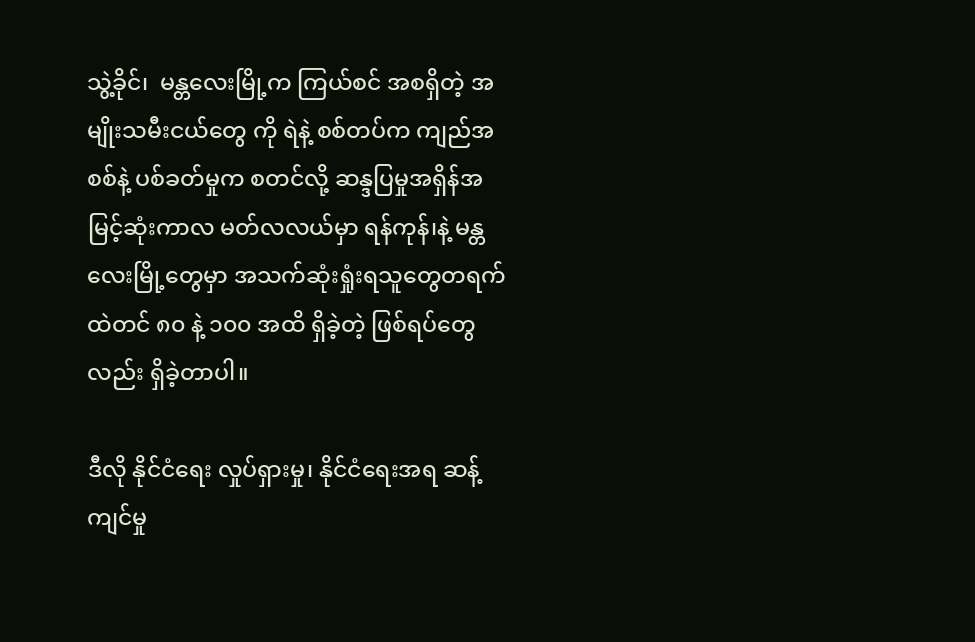သွဲ့ခိုင်၊  မန္တလေးမြို့က ကြယ်စင် အစရှိတဲ့ အမျိုးသမီးငယ်တွေ ကို ရဲနဲ့ စစ်တပ်က ကျည်အစစ်နဲ့ ပစ်ခတ်မှုက စတင်လို့ ဆန္ဒပြမှုအရှိန်အမြင့်ဆုံးကာလ မတ်လလယ်မှာ ရန်ကုန်၊နဲ့ မန္တလေးမြို့တွေမှာ အသက်ဆုံးရှုံးရသူတွေတရက်ထဲတင် ၈၀ နဲ့ ၁၀၀ အထိ ရှိခဲ့တဲ့ ဖြစ်ရပ်တွေလည်း ရှိခဲ့တာပါ။

ဒီလို နိုင်ငံရေး လှုပ်ရှားမှု၊ နိုင်ငံရေးအရ ဆန့်ကျင်မှု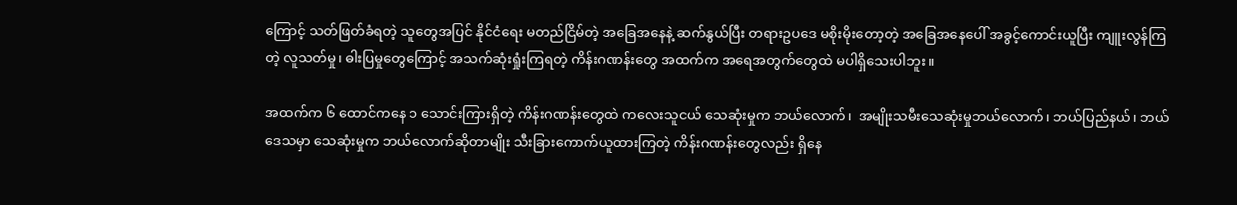ကြောင့် သတ်ဖြတ်ခံရတဲ့ သူတွေအပြင် နိုင်ငံရေး မတည်ငြိမ်တဲ့ အခြေအနေနဲ့ ဆက်နွယ်ပြီး တရားဥပဒေ မစိုးမိုးတော့တဲ့ အခြေအနေပေါ် အခွင့်ကောင်းယူပြီး ကျူးလွန်ကြတဲ့ လူသတ်မှု၊ ဓါးပြမှုတွေကြောင့် အသက်ဆုံးရှုံးကြရတဲ့ ကိန်းဂဏန်းတွေ အထက်က အရေအတွက်တွေထဲ မပါရှိသေးပါဘူး။

အထက်က ၆ ထောင်ကနေ ၁ သောင်းကြားရှိတဲ့ ကိန်းဂဏန်းတွေထဲ ကလေးသူငယ် သေဆုံးမှုက ဘယ်လောက်၊  အမျိုးသမီးသေဆုံးမှုဘယ်လောက်၊ ဘယ်ပြည်နယ်၊ ဘယ်ဒေသမှာ သေဆုံးမှုက ဘယ်လောက်ဆိုတာမျိုး သီးခြားကောက်ယူထားကြတဲ့ ကိန်းဂဏန်းတွေလည်း ရှိနေ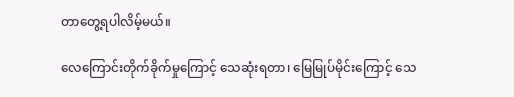တာတွေ့ရပါလိမ့်မယ်။

လေကြောင်းတိုက်ခိုက်မှုကြောင့် သေဆုံးရတာ၊ မြေမြုပ်မိုင်းကြောင့် သေ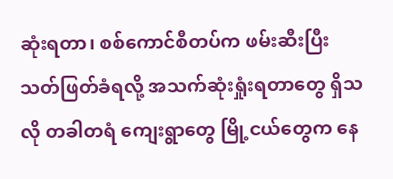ဆုံးရတာ၊ စစ်ကောင်စီတပ်က ဖမ်းဆီးပြီး သတ်ဖြတ်ခံရလို့ အသက်ဆုံးရှုံးရတာတွေ ရှိသလို တခါတရံ ကျေးရွာတွေ မြို့ငယ်တွေက နေ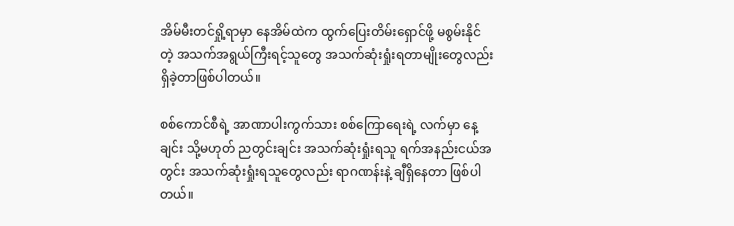အိမ်မီးတင်ရှို့ရာမှာ နေအိမ်ထဲက ထွက်ပြေးတိမ်းရှောင်ဖို့ မစွမ်းနိုင်တဲ့ အသက်အရွယ်ကြီးရင့်သူတွေ အသက်ဆုံးရှုံးရတာမျိုးတွေလည်း ရှိခဲ့တာဖြစ်ပါတယ်။

စစ်ကောင်စီရဲ့ အာဏာပါးကွက်သား စစ်ကြောရေးရဲ့ လက်မှာ နေ့ချင်း သို့မဟုတ် ညတွင်းချင်း အသက်ဆုံးရှုံးရသူ ရက်အနည်းငယ်အတွင်း အသက်ဆုံးရှုံးရသူတွေလည်း ရာဂဏန်းနဲ့ ချီရှိနေတာ ဖြစ်ပါတယ်။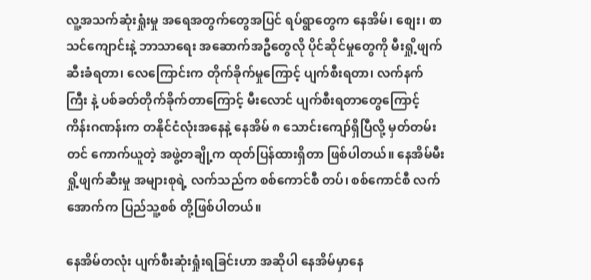လူ့အသက်ဆုံးရှုံးမှု အရေအတွက်တွေအပြင် ရပ်ရွာတွေက နေအိမ်၊ စျေး၊ စာသင်ကျောင်းနဲ့ ဘာသာရေး အဆောက်အဦတွေလို ပိုင်ဆိုင်မှုတွေကို မီးရှို့ဖျက်ဆီးခံရတာ၊ လေကြောင်းက တိုက်ခိုက်မှုကြောင့် ပျက်စီးရတာ၊ လက်နက်ကြီး နဲ့ ပစ်ခတ်တိုက်ခိုက်တာကြောင့် မီးလောင် ပျက်စီးရတာတွေကြောင့် ကိန်းဂဏန်းက တနိုင်ငံလုံးအနေနဲ့ နေအိမ် ၈ သောင်းကျော်ရှိပြီလို့ မှတ်တမ်းတင် ကောက်ယူတဲ့ အဖွဲ့တချို့က ထုတ်ပြန်ထားရှိတာ ဖြစ်ပါတယ်။ နေအိမ်မီးရှို့ဖျက်ဆီးမှု အများစုရဲ့ လက်သည်က စစ်ကောင်စီ တပ်၊ စစ်ကောင်စီ လက်အောက်က ပြည်သူ့စစ် တို့ဖြစ်ပါတယ်။

နေအိမ်တလုံး ပျက်စီးဆုံးရှုံးရခြင်းဟာ အဆိုပါ နေအိမ်မှာနေ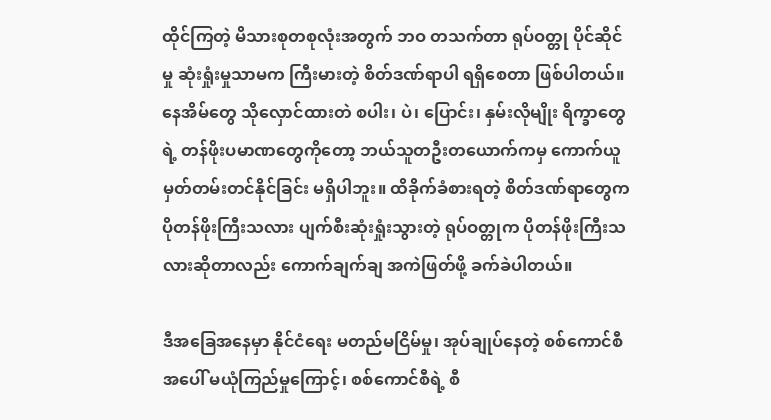ထိုင်ကြတဲ့ မိသားစုတစုလုံးအတွက် ဘဝ တသက်တာ ရုပ်ဝတ္တု ပိုင်ဆိုင်မှု ဆုံးရှုံးမှုသာမက ကြီးမားတဲ့ စိတ်ဒဏ်ရာပါ ရရှိစေတာ ဖြစ်ပါတယ်။ နေအိမ်တွေ သိုလှောင်ထားတဲ စပါး၊ ပဲ၊ ပြောင်း၊ နှမ်းလိုမျိုး ရိက္ခာတွေ ရဲ့ တန်ဖိုးပမာဏတွေကိုတော့ ဘယ်သူတဦးတယောက်ကမှ ကောက်ယူမှတ်တမ်းတင်နိုင်ခြင်း မရှိပါဘူး။ ထိခိုက်ခံစားရတဲ့ စိတ်ဒဏ်ရာတွေက ပိုတန်ဖိုးကြီးသလား ပျက်စီးဆုံးရှုံးသွားတဲ့ ရုပ်ဝတ္တုက ပိုတန်ဖိုးကြီးသလားဆိုတာလည်း ကောက်ချက်ချ အကဲဖြတ်ဖို့ ခက်ခဲပါတယ်။

ဒီအခြေအနေမှာ နိုင်ငံရေး မတည်မငြိမ်မှု၊ အုပ်ချုပ်နေတဲ့ စစ်ကောင်စီအပေါ် မယုံကြည်မှုကြောင့်၊ စစ်ကောင်စီရဲ့ စီ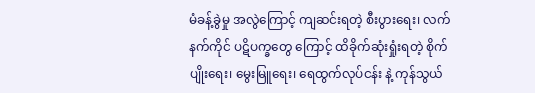မံခန့်ခွဲမှု အလွဲကြောင့် ကျဆင်းရတဲ့ စီးပွားရေး၊ လက်နက်ကိုင် ပဋိပက္ခတွေ ကြောင့် ထိခိုက်ဆုံးရှုံးရတဲ့ စိုက်ပျိုးရေး၊ မွေးမြူရေး၊ ရေထွက်လုပ်ငန်း နဲ့ ကုန်သွယ်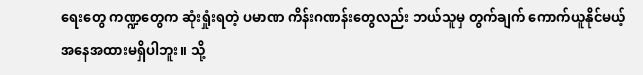ရေးတွေ ကဏ္ဍတွေက ဆုံးရှုံးရတဲ့ ပမာဏ ကိန်းဂဏန်းတွေလည်း ဘယ်သူမှ တွက်ချက် ကောက်ယူနိုင်မယ့် အနေအထားမရှိပါဘူး။ သို့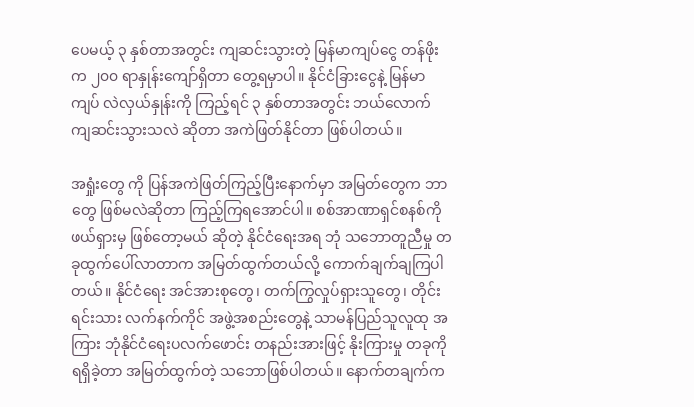ပေမယ့် ၃ နှစ်တာအတွင်း ကျဆင်းသွားတဲ့ မြန်မာကျပ်ငွေ တန်ဖိုးက ၂၀၀ ရာနှုန်းကျော်ရှိတာ တွေ့ရမှာပါ။ နိုင်ငံခြားငွေနဲ့ မြန်မာကျပ် လဲလှယ်နှုန်းကို ကြည့်ရင် ၃ နှစ်တာအတွင်း ဘယ်လောက် ကျဆင်းသွားသလဲ ဆိုတာ အကဲဖြတ်နိုင်တာ ဖြစ်ပါတယ်။

အရှုံးတွေ ကို ပြန်အကဲဖြတ်ကြည့်ပြီးနောက်မှာ အမြတ်တွေက ဘာတွေ ဖြစ်မလဲဆိုတာ ကြည့်ကြရအောင်ပါ။ စစ်အာဏာရှင်စနစ်ကို ဖယ်ရှားမှ ဖြစ်တော့မယ် ဆိုတဲ့ နိုင်ငံရေးအရ ဘုံ သဘောတူညီမှု တခုထွက်ပေါ်လာတာက အမြတ်ထွက်တယ်လို့ ကောက်ချက်ချကြပါတယ်။ နိုင်ငံရေး အင်အားစုတွေ၊ တက်ကြွလှုပ်ရှားသူတွေ၊ တိုင်းရင်းသား လက်နက်ကိုင် အဖွဲ့အစည်းတွေနဲ့ သာမန်ပြည်သူလူထု အကြား ဘုံနိုင်ငံရေးပလက်ဖောင်း တနည်းအားဖြင့် နိုးကြားမှု တခုကိုရရှိခဲ့တာ အမြတ်ထွက်တဲ့ သဘောဖြစ်ပါတယ်။ နောက်တချက်က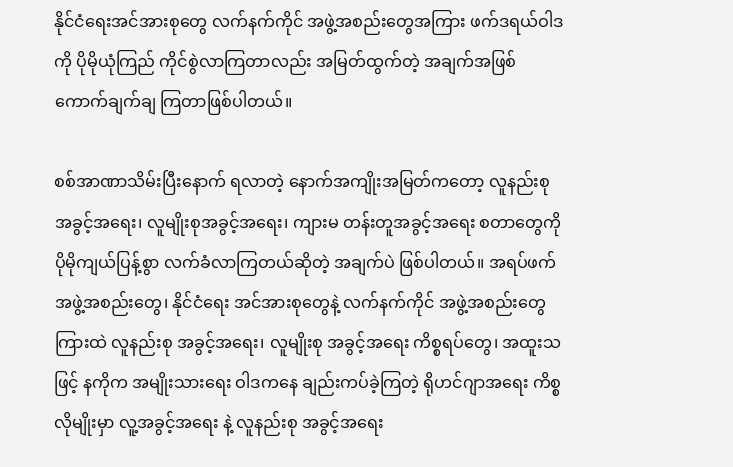နိုင်ငံရေးအင်အားစုတွေ လက်နက်ကိုင် အဖွဲ့အစည်းတွေအကြား ဖက်ဒရယ်ဝါဒကို ပိုမိုယုံကြည် ကိုင်စွဲလာကြတာလည်း အမြတ်ထွက်တဲ့ အချက်အဖြစ် ကောက်ချက်ချ ကြတာဖြစ်ပါတယ်။

စစ်အာဏာသိမ်းပြီးနောက် ရလာတဲ့ နောက်အကျိုးအမြတ်ကတော့ လူနည်းစု အခွင့်အရေး၊ လူမျိုးစုအခွင့်အရေး၊ ကျားမ တန်းတူအခွင့်အရေး စတာတွေကို ပိုမိုကျယ်ပြန့်စွာ လက်ခံလာကြတယ်ဆိုတဲ့ အချက်ပဲ ဖြစ်ပါတယ်။ အရပ်ဖက်အဖွဲ့အစည်းတွေ၊ နိုင်ငံရေး အင်အားစုတွေနဲ့ လက်နက်ကိုင် အဖွဲ့အစည်းတွေကြားထဲ လူနည်းစု အခွင့်အရေး၊ လူမျိုးစု အခွင့်အရေး ကိစ္စရပ်တွေ၊ အထူးသဖြင့် နကိုက အမျိုးသားရေး ဝါဒကနေ ချည်းကပ်ခဲ့ကြတဲ့ ရိုဟင်ဂျာအရေး ကိစ္စလိုမျိုးမှာ လူ့အခွင့်အရေး နဲ့ လူနည်းစု အခွင့်အရေး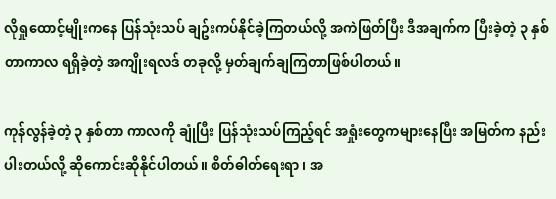လိုရှုထောင့်မျိုးကနေ ပြန်သုံးသပ် ချဥ်းကပ်နိုင်ခဲ့ကြတယ်လို့ အကဲဖြတ်ပြီး ဒီအချက်က ပြီးခဲ့တဲ့ ၃ နှစ်တာကာလ ရရှိခဲ့တဲ့ အကျိုးရလဒ် တခုလို့ မှတ်ချက်ချကြတာဖြစ်ပါတယ်။

ကုန်လွန်ခဲ့တဲ့ ၃ နှစ်တာ ကာလကို ချုံပြီး ပြန်သုံးသပ်ကြည့်ရင် အရှုံးတွေကများနေပြီး အမြတ်က နည်းပါးတယ်လို့ ဆိုကောင်းဆိုနိုင်ပါတယ်။ စိတ်ဓါတ်ရေးရာ ၊ အ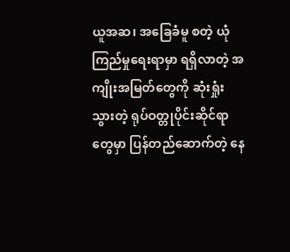ယူအဆ၊ အခြေခံမူ စတဲ့ ယုံကြည်မှုရေးရာမှာ ရရှိလာတဲ့ အကျိုးအမြတ်တွေကို ဆုံးရှုံးသွားတဲ့ ရုပ်ဝတ္တုပိုင်းဆိုင်ရာတွေမှာ ပြန်တည်ဆောက်တဲ့ နေ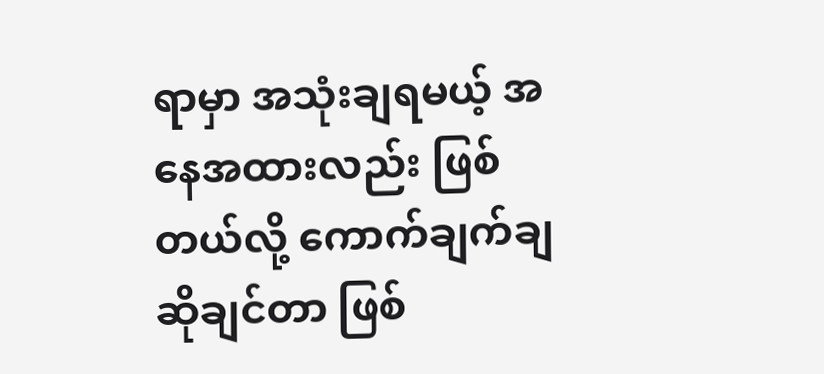ရာမှာ အသုံးချရမယ့် အနေအထားလည်း ဖြစ်တယ်လို့ ကောက်ချက်ချ ဆိုချင်တာ ဖြစ်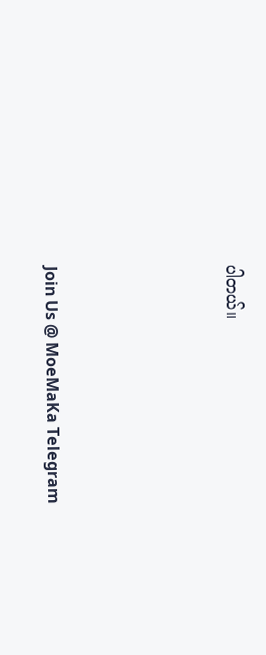ပါတယ်။




Join Us @ MoeMaKa Telegram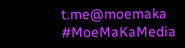t.me@moemaka
#MoeMaKaMedia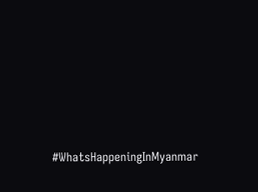#WhatsHappeningInMyanmar